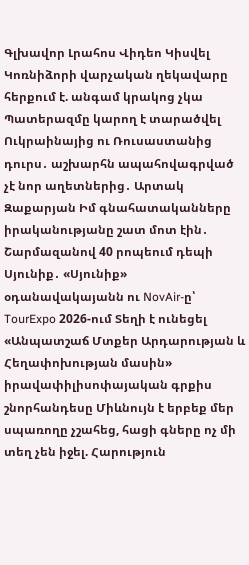Գլխավոր Լրահոս Վիդեո Կիսվել
Կոռնիձորի վարչական ղեկավարը հերքում է. անգամ կրակոց չկա Պատերազմը կարող է տարածվել Ուկրաինայից ու Ռուսաստանից դուրս․ աշխարհն ապահովագրված չէ նոր աղետներից․ Արտակ Զաքարյան Իմ գնահատականները իրականությանը շատ մոտ էին․ Շարմազանով 40 րոպեում դեպի Սյունիք․ «Սյունիք» օդանավակայանն ու NovAir-ը՝ TourExpo 2026-ում Տեղի է ունեցել «Անպատշաճ Մտքեր Արդարության և Հեղափոխության մասին» իրավափիլիսոփայական գրքիս շնորհանդեսը Միևնույն է երբեք մեր սպառողը չշահեց, հացի գները ոչ մի տեղ չեն իջել. Հարություն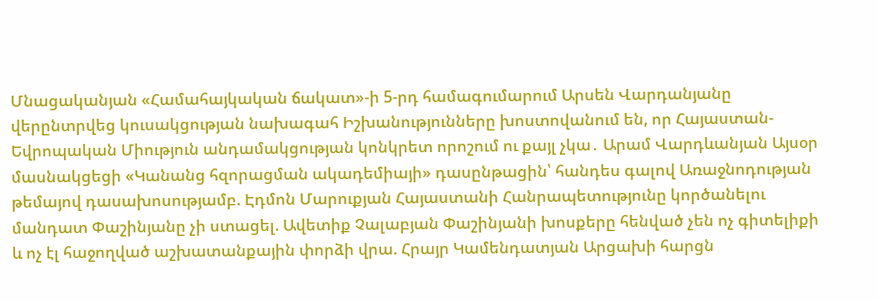Մնացականյան «Համահայկական ճակատ»-ի 5-րդ համագումարում Արսեն Վարդանյանը վերընտրվեց կուսակցության նախագահ Իշխանությունները խոստովանում են, որ Հայաստան-Եվրոպական Միություն անդամակցության կոնկրետ որոշում ու քայլ չկա․ Արամ Վարդևանյան Այսօր մասնակցեցի «Կանանց հզորացման ակադեմիայի» դասընթացին՝ հանդես գալով Առաջնոդության թեմայով դասախոսությամբ. Էդմոն Մարուքյան Հայաստանի Հանրապետությունը կործանելու մանդատ Փաշինյանը չի ստացել. Ավետիք Չալաբյան Փաշինյանի խոսքերը հենված չեն ոչ գիտելիքի և ոչ էլ հաջողված աշխատանքային փորձի վրա. Հրայր Կամենդատյան Արցախի հարցն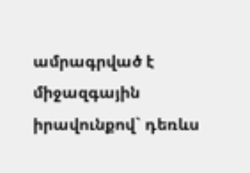ամրագրված է միջազգային իրավունքով` դեռևս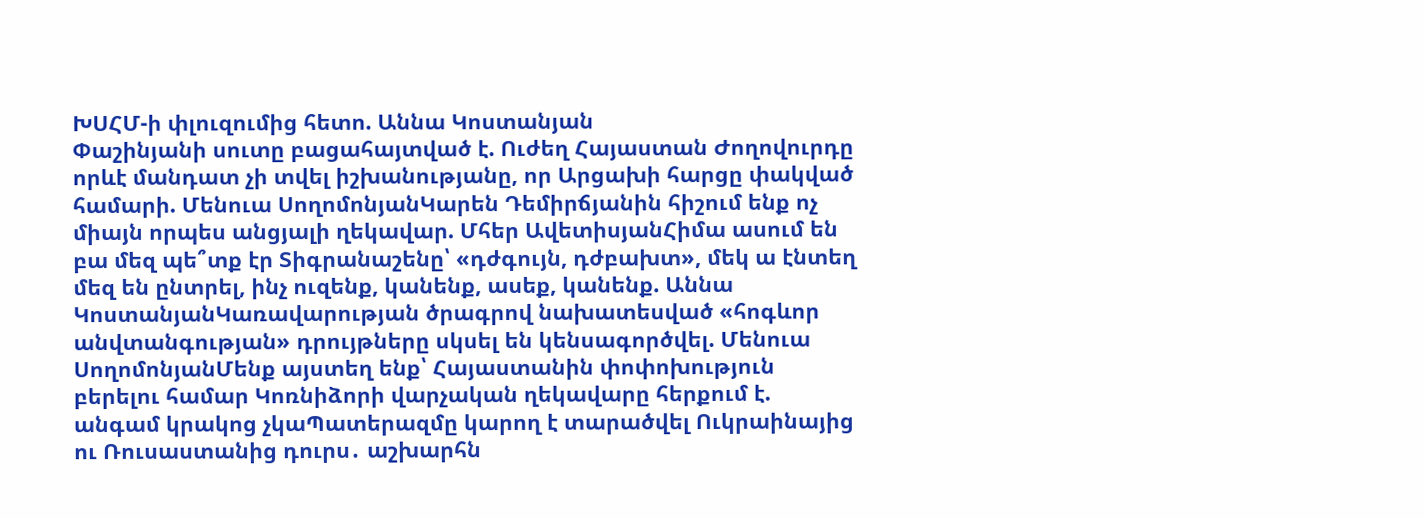ԽՍՀՄ-ի փլուզումից հետո. Աննա Կոստանյան
Փաշինյանի սուտը բացահայտված է. Ուժեղ Հայաստան Ժողովուրդը որևէ մանդատ չի տվել իշխանությանը, որ Արցախի հարցը փակված համարի. Մենուա ՍողոմոնյանԿարեն Դեմիրճյանին հիշում ենք ոչ միայն որպես անցյալի ղեկավար. Մհեր ԱվետիսյանՀիմա ասում են բա մեզ պե՞տք էր Տիգրանաշենը՝ «դժգույն, դժբախտ», մեկ ա էնտեղ մեզ են ընտրել, ինչ ուզենք, կանենք, ասեք, կանենք. Աննա ԿոստանյանԿառավարության ծրագրով նախատեսված «հոգևոր անվտանգության» դրույթները սկսել են կենսագործվել. Մենուա ՍողոմոնյանՄենք այստեղ ենք՝ Հայաստանին փոփոխություն բերելու համար Կոռնիձորի վարչական ղեկավարը հերքում է. անգամ կրակոց չկաՊատերազմը կարող է տարածվել Ուկրաինայից ու Ռուսաստանից դուրս․ աշխարհն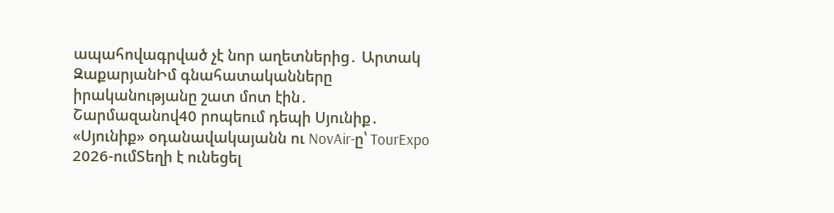ապահովագրված չէ նոր աղետներից․ Արտակ ԶաքարյանԻմ գնահատականները իրականությանը շատ մոտ էին․ Շարմազանով40 րոպեում դեպի Սյունիք․ «Սյունիք» օդանավակայանն ու NovAir-ը՝ TourExpo 2026-ումՏեղի է ունեցել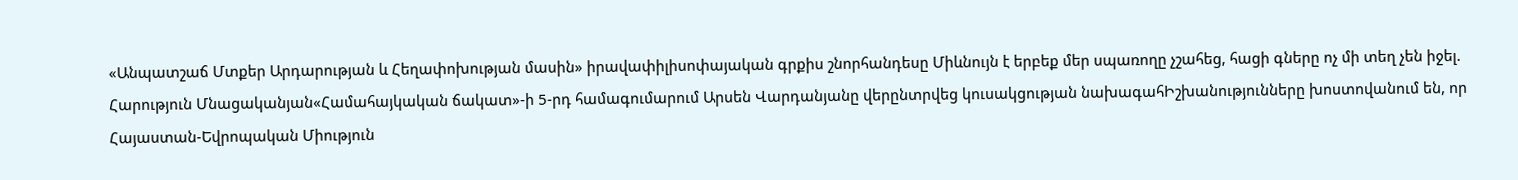«Անպատշաճ Մտքեր Արդարության և Հեղափոխության մասին» իրավափիլիսոփայական գրքիս շնորհանդեսը Միևնույն է երբեք մեր սպառողը չշահեց, հացի գները ոչ մի տեղ չեն իջել. Հարություն Մնացականյան«Համահայկական ճակատ»-ի 5-րդ համագումարում Արսեն Վարդանյանը վերընտրվեց կուսակցության նախագահԻշխանությունները խոստովանում են, որ Հայաստան-Եվրոպական Միություն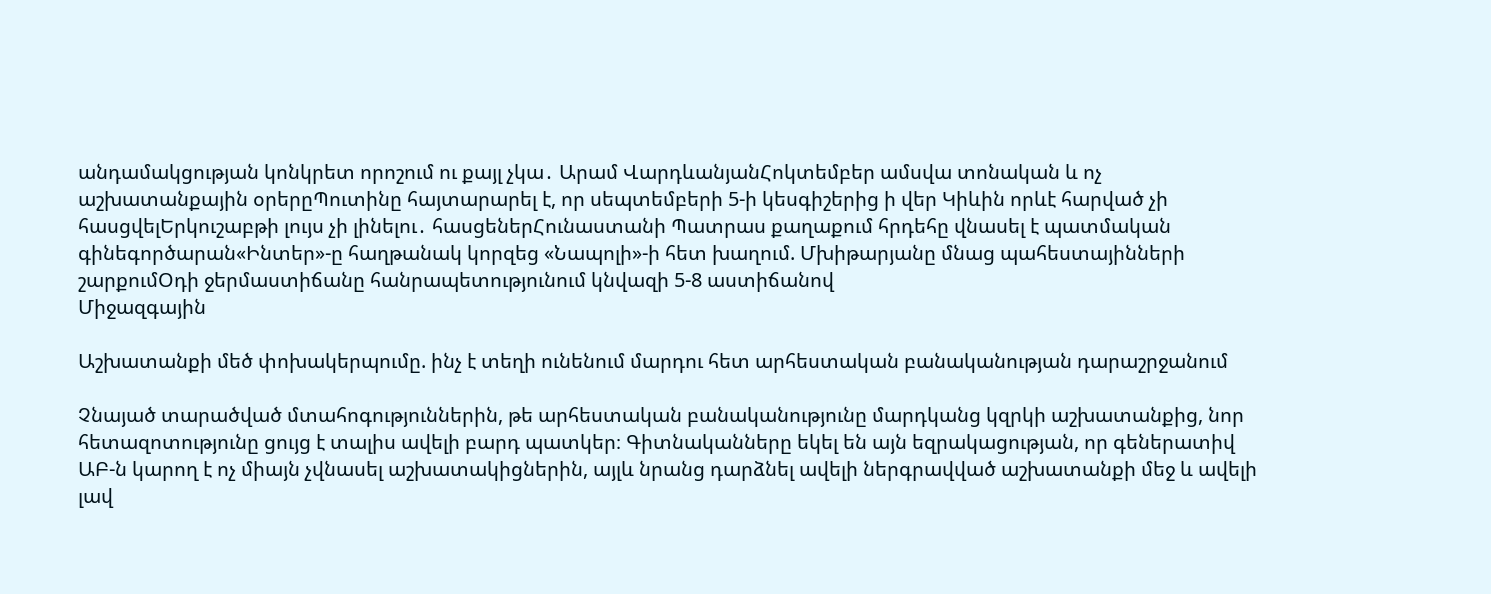անդամակցության կոնկրետ որոշում ու քայլ չկա․ Արամ ՎարդևանյանՀոկտեմբեր ամսվա տոնական և ոչ աշխատանքային օրերըՊուտինը հայտարարել է, որ սեպտեմբերի 5-ի կեսգիշերից ի վեր Կիևին որևէ հարված չի հասցվելԵրկուշաբթի լույս չի լինելու․ հասցեներՀունաստանի Պատրաս քաղաքում հրդեհը վնասել է պատմական գինեգործարան«Ինտեր»-ը հաղթանակ կորզեց «Նապոլի»-ի հետ խաղում. Մխիթարյանը մնաց պահեստայինների շարքումՕդի ջերմաստիճանը հանրապետությունում կնվազի 5-8 աստիճանով
Միջազգային

Աշխատանքի մեծ փոխակերպումը. ինչ է տեղի ունենում մարդու հետ արհեստական բանականության դարաշրջանում

Չնայած տարածված մտահոգություններին, թե արհեստական բանականությունը մարդկանց կզրկի աշխատանքից, նոր հետազոտությունը ցույց է տալիս ավելի բարդ պատկեր։ Գիտնականները եկել են այն եզրակացության, որ գեներատիվ ԱԲ-ն կարող է ոչ միայն չվնասել աշխատակիցներին, այլև նրանց դարձնել ավելի ներգրավված աշխատանքի մեջ և ավելի լավ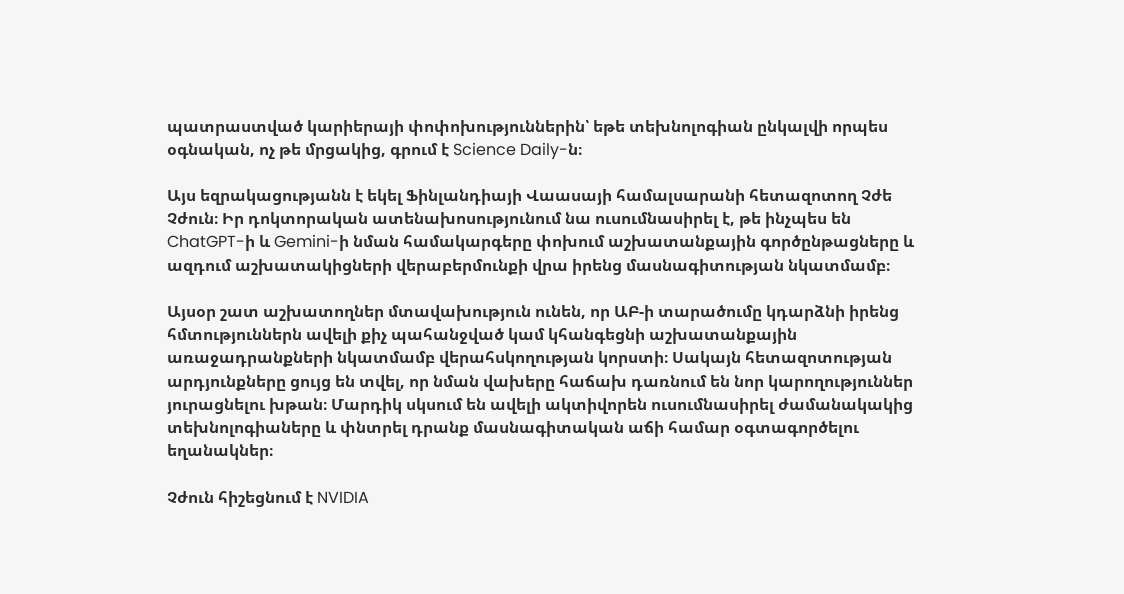պատրաստված կարիերայի փոփոխություններին՝ եթե տեխնոլոգիան ընկալվի որպես օգնական, ոչ թե մրցակից, գրում է Science Daily-ն։

Այս եզրակացությանն է եկել Ֆինլանդիայի Վաասայի համալսարանի հետազոտող Չժե Չժուն։ Իր դոկտորական ատենախոսությունում նա ուսումնասիրել է, թե ինչպես են ChatGPT-ի և Gemini-ի նման համակարգերը փոխում աշխատանքային գործընթացները և ազդում աշխատակիցների վերաբերմունքի վրա իրենց մասնագիտության նկատմամբ։

Այսօր շատ աշխատողներ մտավախություն ունեն, որ ԱԲ-ի տարածումը կդարձնի իրենց հմտություններն ավելի քիչ պահանջված կամ կհանգեցնի աշխատանքային առաջադրանքների նկատմամբ վերահսկողության կորստի։ Սակայն հետազոտության արդյունքները ցույց են տվել, որ նման վախերը հաճախ դառնում են նոր կարողություններ յուրացնելու խթան։ Մարդիկ սկսում են ավելի ակտիվորեն ուսումնասիրել ժամանակակից տեխնոլոգիաները և փնտրել դրանք մասնագիտական աճի համար օգտագործելու եղանակներ։

Չժուն հիշեցնում է NVIDIA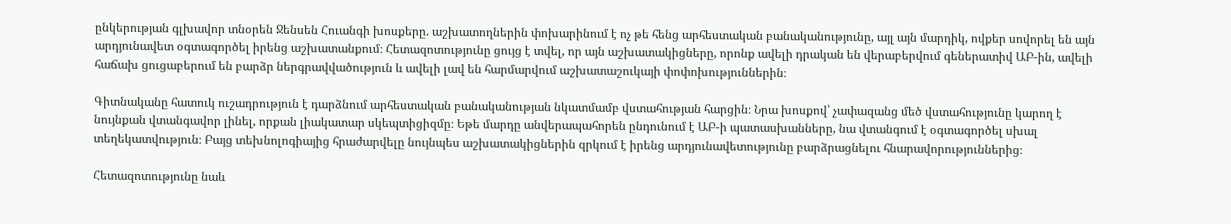ընկերության գլխավոր տնօրեն Ջենսեն Հուանգի խոսքերը. աշխատողներին փոխարինում է ոչ թե հենց արհեստական բանականությունը, այլ այն մարդիկ, ովքեր սովորել են այն արդյունավետ օգտագործել իրենց աշխատանքում։ Հետազոտությունը ցույց է տվել, որ այն աշխատակիցները, որոնք ավելի դրական են վերաբերվում գեներատիվ ԱԲ-ին, ավելի հաճախ ցուցաբերում են բարձր ներգրավվածություն և ավելի լավ են հարմարվում աշխատաշուկայի փոփոխություններին։

Գիտնականը հատուկ ուշադրություն է դարձնում արհեստական բանականության նկատմամբ վստահության հարցին։ Նրա խոսքով՝ չափազանց մեծ վստահությունը կարող է նույնքան վտանգավոր լինել, որքան լիակատար սկեպտիցիզմը։ Եթե մարդը անվերապահորեն ընդունում է ԱԲ-ի պատասխանները, նա վտանգում է օգտագործել սխալ տեղեկատվություն։ Բայց տեխնոլոգիայից հրաժարվելը նույնպես աշխատակիցներին զրկում է իրենց արդյունավետությունը բարձրացնելու հնարավորություններից։

Հետազոտությունը նաև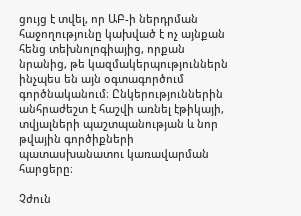ցույց է տվել, որ ԱԲ-ի ներդրման հաջողությունը կախված է ոչ այնքան հենց տեխնոլոգիայից, որքան նրանից, թե կազմակերպություններն ինչպես են այն օգտագործում գործնականում։ Ընկերություններին անհրաժեշտ է հաշվի առնել էթիկայի, տվյալների պաշտպանության և նոր թվային գործիքների պատասխանատու կառավարման հարցերը։

Չժուն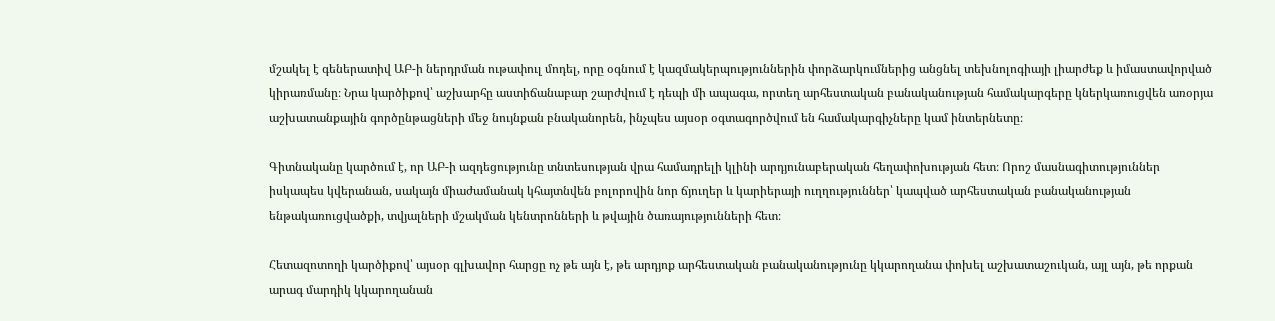մշակել է գեներատիվ ԱԲ-ի ներդրման ութափուլ մոդել, որը օգնում է կազմակերպություններին փորձարկումներից անցնել տեխնոլոգիայի լիարժեք և իմաստավորված կիրառմանը։ Նրա կարծիքով՝ աշխարհը աստիճանաբար շարժվում է դեպի մի ապագա, որտեղ արհեստական բանականության համակարգերը կներկառուցվեն առօրյա աշխատանքային գործընթացների մեջ նույնքան բնականորեն, ինչպես այսօր օգտագործվում են համակարգիչները կամ ինտերնետը։

Գիտնականը կարծում է, որ ԱԲ-ի ազդեցությունը տնտեսության վրա համադրելի կլինի արդյունաբերական հեղափոխության հետ։ Որոշ մասնագիտություններ իսկապես կվերանան, սակայն միաժամանակ կհայտնվեն բոլորովին նոր ճյուղեր և կարիերայի ուղղություններ՝ կապված արհեստական բանականության ենթակառուցվածքի, տվյալների մշակման կենտրոնների և թվային ծառայությունների հետ։

Հետազոտողի կարծիքով՝ այսօր գլխավոր հարցը ոչ թե այն է, թե արդյոք արհեստական բանականությունը կկարողանա փոխել աշխատաշուկան, այլ այն, թե որքան արագ մարդիկ կկարողանան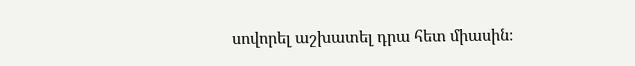սովորել աշխատել դրա հետ միասին։